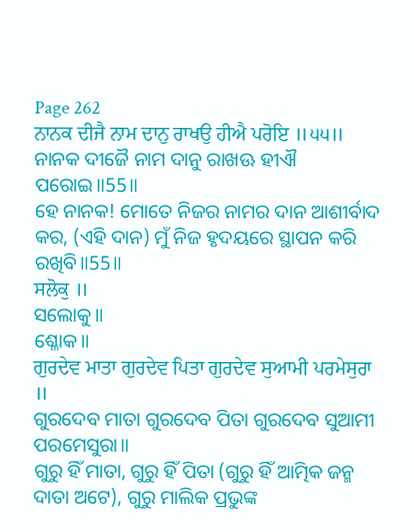Page 262
ਨਾਨਕ ਦੀਜੈ ਨਾਮ ਦਾਨੁ ਰਾਖਉ ਹੀਐ ਪਰੋਇ ॥੫੫॥
ନାନକ ଦୀଜୈ ନାମ ଦାନୁ ରାଖଊ ହୀଐ ପରୋଇ॥55॥
ହେ ନାନକ! ମୋତେ ନିଜର ନାମର ଦାନ ଆଶୀର୍ବାଦ କର, (ଏହି ଦାନ) ମୁଁ ନିଜ ହୃଦୟରେ ସ୍ଥାପନ କରି ରଖିବି॥55॥
ਸਲੋਕੁ ॥
ସଲୋକୁ॥
ଶ୍ଳୋକ॥
ਗੁਰਦੇਵ ਮਾਤਾ ਗੁਰਦੇਵ ਪਿਤਾ ਗੁਰਦੇਵ ਸੁਆਮੀ ਪਰਮੇਸੁਰਾ ॥
ଗୁରଦେବ ମାତା ଗୁରଦେବ ପିତା ଗୁରଦେବ ସୁଆମୀ ପରମେସୁରା॥
ଗୁରୁ ହିଁ ମାତା, ଗୁରୁ ହିଁ ପିତା (ଗୁରୁ ହିଁ ଆତ୍ମିକ ଜନ୍ମ ଦାତା ଅଟେ), ଗୁରୁ ମାଲିକ ପ୍ରଭୁଙ୍କ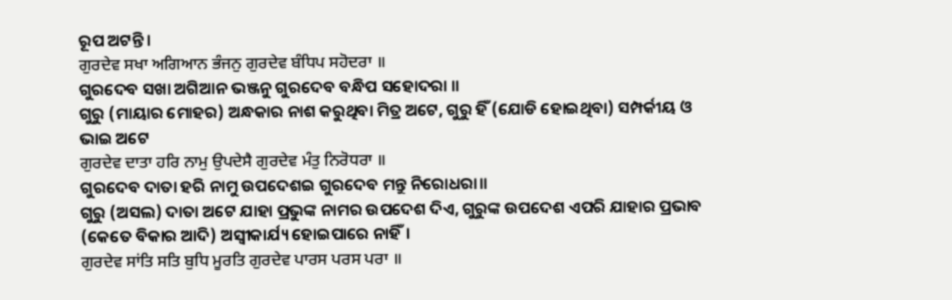ରୂପ ଅଟନ୍ତି।
ਗੁਰਦੇਵ ਸਖਾ ਅਗਿਆਨ ਭੰਜਨੁ ਗੁਰਦੇਵ ਬੰਧਿਪ ਸਹੋਦਰਾ ॥
ଗୁରଦେବ ସଖା ଅଗିଆନ ଭଞ୍ଜନୁ ଗୁରଦେବ ବନ୍ଧିପ ସହୋଦରା ॥
ଗୁରୁ (ମାୟାର ମୋହର) ଅନ୍ଧକାର ନାଶ କରୁଥିବା ମିତ୍ର ଅଟେ, ଗୁରୁ ହିଁ (ଯୋଡି ହୋଇଥିବା) ସମ୍ପର୍କୀୟ ଓ ଭାଇ ଅଟେ
ਗੁਰਦੇਵ ਦਾਤਾ ਹਰਿ ਨਾਮੁ ਉਪਦੇਸੈ ਗੁਰਦੇਵ ਮੰਤੁ ਨਿਰੋਧਰਾ ॥
ଗୁରଦେବ ଦାତା ହରି ନାମୁ ଉପଦେଶଇ ଗୁରଦେବ ମନ୍ତୁ ନିରୋଧରା॥
ଗୁରୁ (ଅସଲ) ଦାତା ଅଟେ ଯାହା ପ୍ରଭୁଙ୍କ ନାମର ଉପଦେଶ ଦିଏ, ଗୁରୁଙ୍କ ଉପଦେଶ ଏପରି ଯାହାର ପ୍ରଭାବ (କେତେ ବିକାର ଆଦି) ଅସ୍ଵୀକାର୍ଯ୍ୟ ହୋଇପାରେ ନାହିଁ।
ਗੁਰਦੇਵ ਸਾਂਤਿ ਸਤਿ ਬੁਧਿ ਮੂਰਤਿ ਗੁਰਦੇਵ ਪਾਰਸ ਪਰਸ ਪਰਾ ॥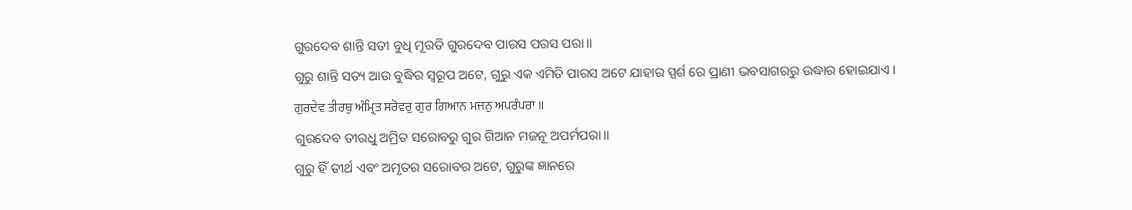ଗୁରଦେବ ଶାନ୍ତି ସତୀ ବୁଧି ମୂରତି ଗୁରଦେବ ପାରସ ପରସ ପରା॥
ଗୁରୁ ଶାନ୍ତି ସତ୍ୟ ଆଉ ବୁଦ୍ଧିର ସ୍ୱରୂପ ଅଟେ, ଗୁରୁ ଏକ ଏମିତି ପାରସ ଅଟେ ଯାହାର ସ୍ପର୍ଶ ରେ ପ୍ରାଣୀ ଭବସାଗରରୁ ଉଦ୍ଧାର ହୋଇଯାଏ।
ਗੁਰਦੇਵ ਤੀਰਥੁ ਅੰਮ੍ਰਿਤ ਸਰੋਵਰੁ ਗੁਰ ਗਿਆਨ ਮਜਨੁ ਅਪਰੰਪਰਾ ॥
ଗୁରଦେବ ତୀରଧୁ ଅମ୍ରିତ ସରୋବରୁ ଗୁର ଗିଆନ ମଜନୂ ଅପର୍ମପରା॥
ଗୁରୁ ହିଁ ତୀର୍ଥ ଏବଂ ଅମୃତର ସରୋବର ଅଟେ, ଗୁରୁଙ୍କ ଜ୍ଞାନରେ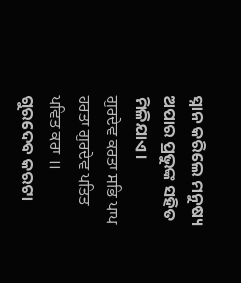ସ୍ନାନ କରିଲେ ମନୁଷ୍ୟ ଅପାର ପ୍ରଭୁଙ୍କ ସହିତ ମିଳିଯାଏ।
ਗੁਰਦੇਵ ਕਰਤਾ ਸਭਿ ਪਾਪ ਹਰਤਾ ਗੁਰਦੇਵ ਪਤਿਤ ਪਵਿਤ ਕਰਾ ॥
ଗୁରଦେବ କରଟା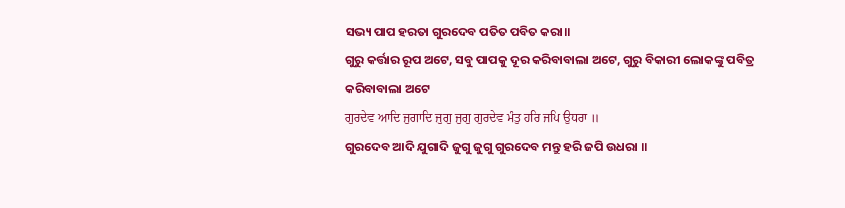ସଭ୍ୟ ପାପ ହରତା ଗୁରଦେବ ପତିତ ପବିତ କରା॥
ଗୁରୁ କର୍ତ୍ତାର ରୂପ ଅଟେ, ସବୁ ପାପକୁ ଦୂର କରିବାବାଲା ଅଟେ, ଗୁରୁ ବିକାରୀ ଲୋକଙ୍କୁ ପବିତ୍ର କରିବାବାଲା ଅଟେ
ਗੁਰਦੇਵ ਆਦਿ ਜੁਗਾਦਿ ਜੁਗੁ ਜੁਗੁ ਗੁਰਦੇਵ ਮੰਤੁ ਹਰਿ ਜਪਿ ਉਧਰਾ ॥
ଗୁରଦେବ ଆଦି ଯୁଗାଦି ଜୁଗୁ ଜୁଗୁ ଗୁରଦେବ ମନ୍ତୁ ହରି ଜପି ଉଧରା ॥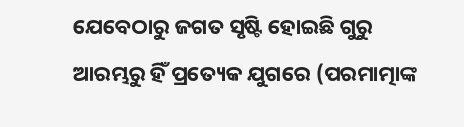ଯେବେଠାରୁ ଜଗତ ସୃଷ୍ଟି ହୋଇଛି ଗୁରୁ ଆରମ୍ଭରୁ ହିଁ ପ୍ରତ୍ୟେକ ଯୁଗରେ (ପରମାତ୍ମାଙ୍କ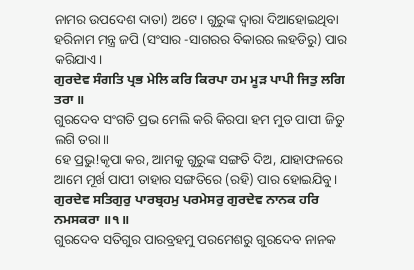ନାମର ଉପଦେଶ ଦାତା) ଅଟେ। ଗୁରୁଙ୍କ ଦ୍ଵାରା ଦିଆହୋଇଥିବା ହରିନାମ ମନ୍ତ୍ର ଜପି (ସଂସାର -ସାଗରର ବିକାରର ଲହଡିରୁ) ପାର କରିଯାଏ।
ਗੁਰਦੇਵ ਸੰਗਤਿ ਪ੍ਰਭ ਮੇਲਿ ਕਰਿ ਕਿਰਪਾ ਹਮ ਮੂੜ ਪਾਪੀ ਜਿਤੁ ਲਗਿ ਤਰਾ ॥
ଗୁରଦେବ ସଂଗତି ପ୍ରଭ ମେଲି କରି କିରପା ହମ ମୁଡ ପାପୀ ଜିତୁ ଲଗି ତରା॥
ହେ ପ୍ରଭୁ!କୃପା କର, ଆମକୁ ଗୁରୁଙ୍କ ସଙ୍ଗତି ଦିଅ, ଯାହାଫଳରେ ଆମେ ମୂର୍ଖ ପାପୀ ତାହାର ସଙ୍ଗତିରେ (ରହି) ପାର ହୋଇଯିବୁ।
ਗੁਰਦੇਵ ਸਤਿਗੁਰੁ ਪਾਰਬ੍ਰਹਮੁ ਪਰਮੇਸਰੁ ਗੁਰਦੇਵ ਨਾਨਕ ਹਰਿ ਨਮਸਕਰਾ ॥੧॥
ଗୁରଦେବ ସତିଗୁର ପାରବ୍ରହମୁ ପରମେଶରୁ ଗୁରଦେବ ନାନକ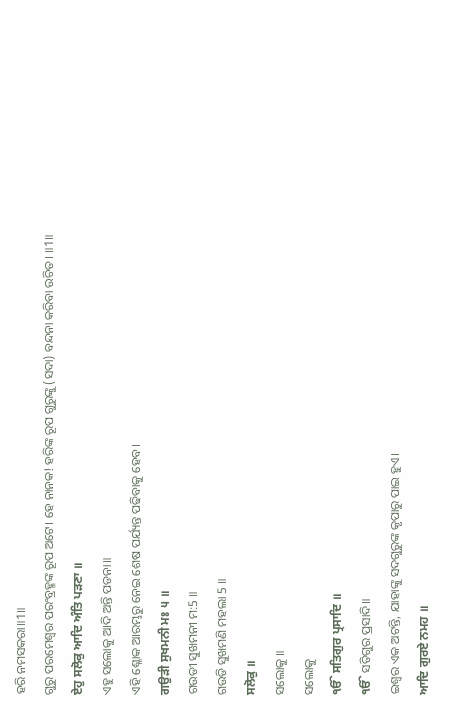ହରି ନମସକରା॥1॥
ଗୁରୁ ପରମେଶ୍ଵର ପରଂବ୍ରହ୍ମଙ୍କ ରୂପ ଅଟେ। ହେ ନାନକ! ହରିଙ୍କ ରୂପ ଗୁରୁଙ୍କୁ (ସଦା) ବନ୍ଦନା କରିବା ଉଚିତ। ॥1॥
ਏਹੁ ਸਲੋਕੁ ਆਦਿ ਅੰਤਿ ਪੜਣਾ ॥
ଏହୁ ସଲୋକୁ ଆଦି ଅନ୍ତି ପଡନା॥
ଏହି ଶ୍ଳୋକ ଆରମ୍ଭରୁ ନେଇ ଶେଷ ପର୍ଯ୍ୟନ୍ତ ପଢିବାକୁ ହେବ।
ਗਉੜੀ ਸੁਖਮਨੀ ਮਃ ੫ ॥
ଗଉଡୀ ସୁଖମନୀ ମ:5 ॥
ଗଉଡି ସୁଖମଣି ମହଲା 5 ॥
ਸਲੋਕੁ ॥
ସଲୋକୁ ॥
ସଲୋକୁ
ੴ ਸਤਿਗੁਰ ਪ੍ਰਸਾਦਿ ॥
ੴ ସତିଗୁର ପ୍ରସାଦି॥
ଇଶ୍ଵର ଏକ ଅଟନ୍ତି, ଯାହାଙ୍କୁ ସଦଗୁରୁଙ୍କ କୃପାରୁ ପାଇ ହୁଏ।
ਆਦਿ ਗੁਰਏ ਨਮਹ ॥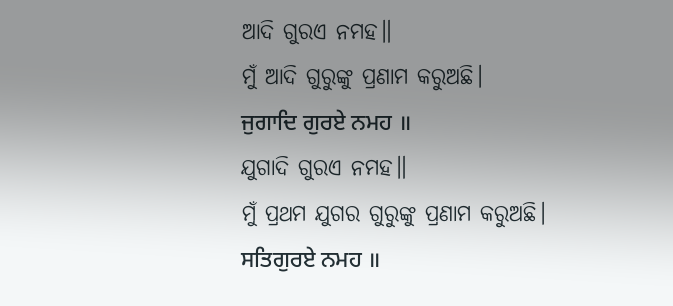ଆଦି ଗୁରଏ ନମହ॥
ମୁଁ ଆଦି ଗୁରୁଙ୍କୁ ପ୍ରଣାମ କରୁଅଛି।
ਜੁਗਾਦਿ ਗੁਰਏ ਨਮਹ ॥
ଯୁଗାଦି ଗୁରଏ ନମହ॥
ମୁଁ ପ୍ରଥମ ଯୁଗର ଗୁରୁଙ୍କୁ ପ୍ରଣାମ କରୁଅଛି।
ਸਤਿਗੁਰਏ ਨਮਹ ॥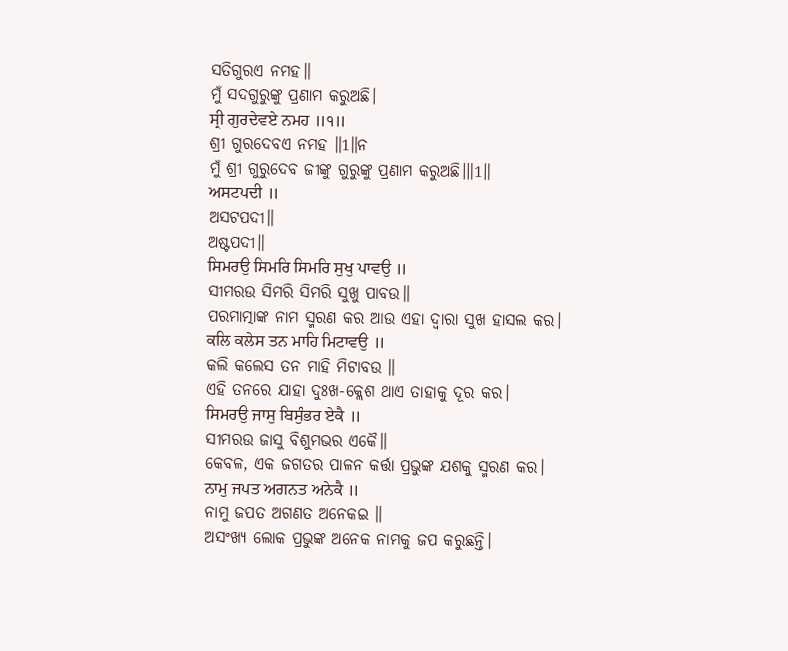ସତିଗୁରଏ ନମହ॥
ମୁଁ ସଦଗୁରୁଙ୍କୁ ପ୍ରଣାମ କରୁଅଛି।
ਸ੍ਰੀ ਗੁਰਦੇਵਏ ਨਮਹ ॥੧॥
ଶ୍ରୀ ଗୁରଦେବଏ ନମହ ॥1॥ନ
ମୁଁ ଶ୍ରୀ ଗୁରୁଦେବ ଜୀଙ୍କୁ ଗୁରୁଙ୍କୁ ପ୍ରଣାମ କରୁଅଛି।॥1॥
ਅਸਟਪਦੀ ॥
ଅସଟପଦୀ॥
ଅଷ୍ଟପଦୀ॥
ਸਿਮਰਉ ਸਿਮਰਿ ਸਿਮਰਿ ਸੁਖੁ ਪਾਵਉ ॥
ସୀମରଉ ସିମରି ସିମରି ସୁଖୁ ପାବଉ॥
ପରମାତ୍ମାଙ୍କ ନାମ ସ୍ମରଣ କର ଆଉ ଏହା ଦ୍ଵାରା ସୁଖ ହାସଲ କର।
ਕਲਿ ਕਲੇਸ ਤਨ ਮਾਹਿ ਮਿਟਾਵਉ ॥
କଲି କଲେସ ତନ ମାହି ମିଟାବଉ ॥
ଏହି ତନରେ ଯାହା ଦୁଃଖ-କ୍ଲେଶ ଥାଏ ତାହାକୁ ଦୂର କର।
ਸਿਮਰਉ ਜਾਸੁ ਬਿਸੁੰਭਰ ਏਕੈ ॥
ସୀମରଉ ଜାସୁ ବିଶୁମଭର ଏକୈ॥
କେବଳ, ଏକ ଜଗତର ପାଳନ କର୍ତ୍ତା ପ୍ରଭୁଙ୍କ ଯଶକୁ ସ୍ମରଣ କର।
ਨਾਮੁ ਜਪਤ ਅਗਨਤ ਅਨੇਕੈ ॥
ନାମୁ ଜପତ ଅଗଣତ ଅନେକଇ ॥
ଅସଂଖ୍ୟ ଲୋକ ପ୍ରଭୁଙ୍କ ଅନେକ ନାମକୁ ଜପ କରୁଛନ୍ତି।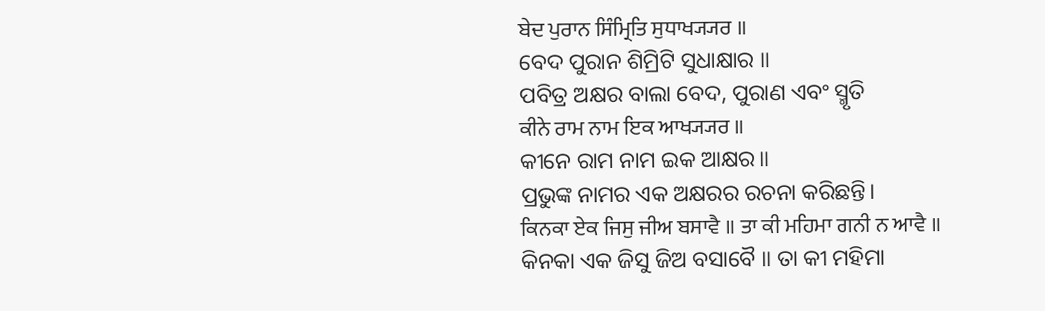ਬੇਦ ਪੁਰਾਨ ਸਿੰਮ੍ਰਿਤਿ ਸੁਧਾਖ੍ਯ੍ਯਰ ॥
ବେଦ ପୁରାନ ଶିମ୍ରିଟି ସୁଧାକ୍ଷାର ॥
ପବିତ୍ର ଅକ୍ଷର ବାଲା ବେଦ, ପୁରାଣ ଏବଂ ସ୍ମୃତି
ਕੀਨੇ ਰਾਮ ਨਾਮ ਇਕ ਆਖ੍ਯ੍ਯਰ ॥
କୀନେ ରାମ ନାମ ଇକ ଆକ୍ଷର॥
ପ୍ରଭୁଙ୍କ ନାମର ଏକ ଅକ୍ଷରର ରଚନା କରିଛନ୍ତି।
ਕਿਨਕਾ ਏਕ ਜਿਸੁ ਜੀਅ ਬਸਾਵੈ ॥ ਤਾ ਕੀ ਮਹਿਮਾ ਗਨੀ ਨ ਆਵੈ ॥
କିନକା ଏକ ଜିସୁ ଜିଅ ବସାବୈ ॥ ତା କୀ ମହିମା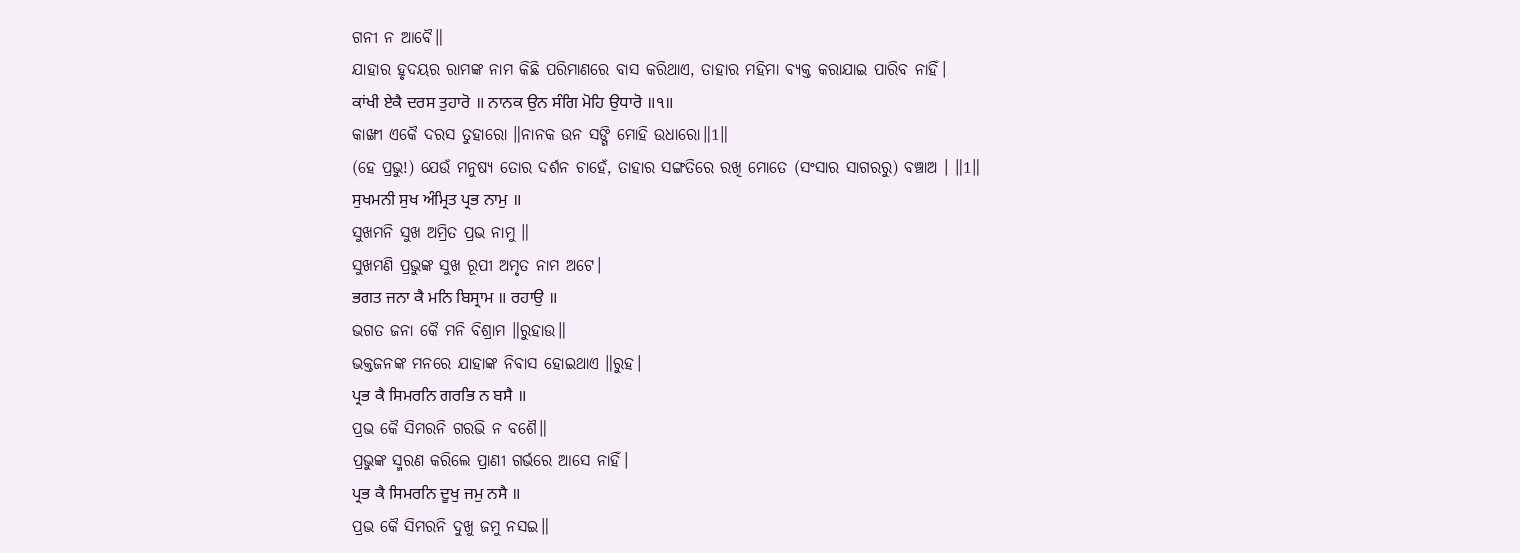ଗନୀ ନ ଆବୈ॥
ଯାହାର ହୃଦୟର ରାମଙ୍କ ନାମ କିଛି ପରିମାଣରେ ବାସ କରିଥାଏ, ତାହାର ମହିମା ବ୍ୟକ୍ତ କରାଯାଇ ପାରିବ ନାହିଁ।
ਕਾਂਖੀ ਏਕੈ ਦਰਸ ਤੁਹਾਰੋ ॥ ਨਾਨਕ ਉਨ ਸੰਗਿ ਮੋਹਿ ਉਧਾਰੋ ॥੧॥
କାଙ୍ଖୀ ଏକୈ ଦରସ ତୁହାରୋ ॥ନାନକ ଉନ ସଙ୍ଗି ମୋହି ଉଧାରୋ॥1॥
(ହେ ପ୍ରଭୁ!) ଯେଉଁ ମନୁଷ୍ୟ ତୋର ଦର୍ଶନ ଚାହେଁ, ତାହାର ସଙ୍ଗତିରେ ରଖି ମୋତେ (ସଂସାର ସାଗରରୁ) ବଞ୍ଚାଅ । ॥1॥
ਸੁਖਮਨੀ ਸੁਖ ਅੰਮ੍ਰਿਤ ਪ੍ਰਭ ਨਾਮੁ ॥
ସୁଖମନି ସୁଖ ଅମ୍ରିତ ପ୍ରଭ ନାମୁ ॥
ସୁଖମଣି ପ୍ରଭୁଙ୍କ ସୁଖ ରୂପୀ ଅମୃତ ନାମ ଅଟେ।
ਭਗਤ ਜਨਾ ਕੈ ਮਨਿ ਬਿਸ੍ਰਾਮ ॥ ਰਹਾਉ ॥
ଭଗତ ଜନା କୈ ମନି ବିଶ୍ରାମ ॥ରୁହାଉ॥
ଭକ୍ତଜନଙ୍କ ମନରେ ଯାହାଙ୍କ ନିବାସ ହୋଇଥାଏ ॥ରୁହ।
ਪ੍ਰਭ ਕੈ ਸਿਮਰਨਿ ਗਰਭਿ ਨ ਬਸੈ ॥
ପ୍ରଭ କୈ ସିମରନି ଗରଭି ନ ବଶୈ॥
ପ୍ରଭୁଙ୍କ ସ୍ମରଣ କରିଲେ ପ୍ରାଣୀ ଗର୍ଭରେ ଆସେ ନାହିଁ।
ਪ੍ਰਭ ਕੈ ਸਿਮਰਨਿ ਦੂਖੁ ਜਮੁ ਨਸੈ ॥
ପ୍ରଭ କୈ ସିମରନି ଦୁଖୁ ଜମୁ ନସଇ॥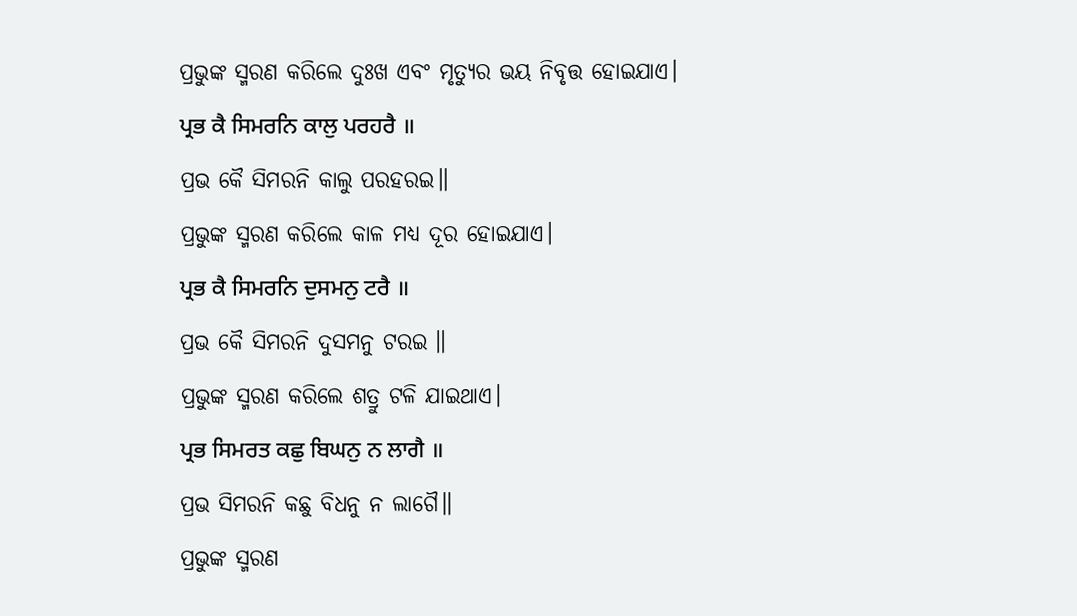ପ୍ରଭୁଙ୍କ ସ୍ମରଣ କରିଲେ ଦୁଃଖ ଏବଂ ମୃତ୍ୟୁର ଭୟ ନିବୃତ୍ତ ହୋଇଯାଏ।
ਪ੍ਰਭ ਕੈ ਸਿਮਰਨਿ ਕਾਲੁ ਪਰਹਰੈ ॥
ପ୍ରଭ କୈ ସିମରନି କାଲୁ ପରହରଇ॥
ପ୍ରଭୁଙ୍କ ସ୍ମରଣ କରିଲେ କାଳ ମଧ୍ୟ ଦୂର ହୋଇଯାଏ।
ਪ੍ਰਭ ਕੈ ਸਿਮਰਨਿ ਦੁਸਮਨੁ ਟਰੈ ॥
ପ୍ରଭ କୈ ସିମରନି ଦୁସମନୁ ଟରଇ ॥
ପ୍ରଭୁଙ୍କ ସ୍ମରଣ କରିଲେ ଶତ୍ରୁ ଟଳି ଯାଇଥାଏ।
ਪ੍ਰਭ ਸਿਮਰਤ ਕਛੁ ਬਿਘਨੁ ਨ ਲਾਗੈ ॥
ପ୍ରଭ ସିମରନି କଛୁ ବିଧନୁ ନ ଲାଗୈ॥
ପ୍ରଭୁଙ୍କ ସ୍ମରଣ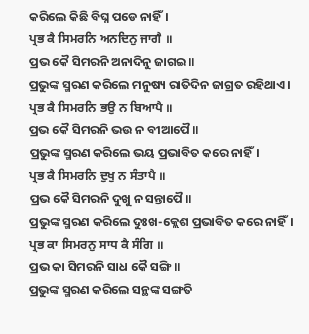କରିଲେ କିଛି ବିଘ୍ନ ପଡେ ନାହିଁ।
ਪ੍ਰਭ ਕੈ ਸਿਮਰਨਿ ਅਨਦਿਨੁ ਜਾਗੈ ॥
ପ୍ରଭ କୈ ସିମରନି ଅନାଦିନୁ ଜାଗଇ॥
ପ୍ରଭୁଙ୍କ ସ୍ମରଣ କରିଲେ ମନୁଷ୍ୟ ରାତିଦିନ ଜାଗ୍ରତ ରହିଥାଏ।
ਪ੍ਰਭ ਕੈ ਸਿਮਰਨਿ ਭਉ ਨ ਬਿਆਪੈ ॥
ପ୍ରଭ କୈ ସିମରନି ଭଉ ନ ବୀଆପୈ॥
ପ୍ରଭୁଙ୍କ ସ୍ମରଣ କରିଲେ ଭୟ ପ୍ରଭାବିତ କରେ ନାହିଁ।
ਪ੍ਰਭ ਕੈ ਸਿਮਰਨਿ ਦੁਖੁ ਨ ਸੰਤਾਪੈ ॥
ପ୍ରଭ କୈ ସିମରନି ଦୁଖୁ ନ ସନ୍ତାପୈ॥
ପ୍ରଭୁଙ୍କ ସ୍ମରଣ କରିଲେ ଦୁଃଖ-କ୍ଲେଶ ପ୍ରଭାବିତ କରେ ନାହିଁ।
ਪ੍ਰਭ ਕਾ ਸਿਮਰਨੁ ਸਾਧ ਕੈ ਸੰਗਿ ॥
ପ୍ରଭ କା ସିମରନି ସାଧ କୈ ସଙ୍ଗି॥
ପ୍ରଭୁଙ୍କ ସ୍ମରଣ କରିଲେ ସନ୍ଥଙ୍କ ସଙ୍ଗତି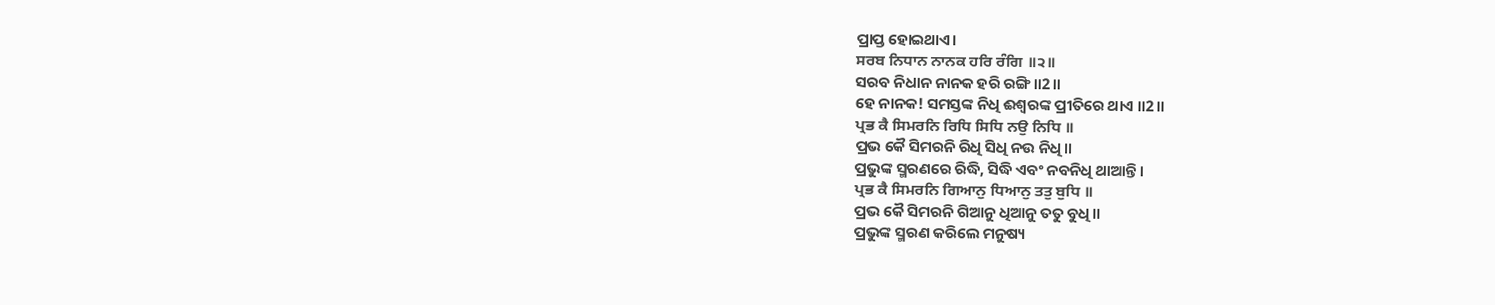ପ୍ରାପ୍ତ ହୋଇଥାଏ।
ਸਰਬ ਨਿਧਾਨ ਨਾਨਕ ਹਰਿ ਰੰਗਿ ॥੨॥
ସରବ ନିଧାନ ନାନକ ହରି ରଙ୍ଗି॥2॥
ହେ ନାନକ! ସମସ୍ତଙ୍କ ନିଧି ଈଶ୍ବରଙ୍କ ପ୍ରୀତିରେ ଥାଏ ॥2॥
ਪ੍ਰਭ ਕੈ ਸਿਮਰਨਿ ਰਿਧਿ ਸਿਧਿ ਨਉ ਨਿਧਿ ॥
ପ୍ରଭ କୈ ସିମରନି ରିଧି ସିଧି ନଉ ନିଧି॥
ପ୍ରଭୁଙ୍କ ସ୍ମରଣରେ ରିଦ୍ଧି, ସିଦ୍ଧି ଏବଂ ନବନିଧି ଥାଆନ୍ତି।
ਪ੍ਰਭ ਕੈ ਸਿਮਰਨਿ ਗਿਆਨੁ ਧਿਆਨੁ ਤਤੁ ਬੁਧਿ ॥
ପ୍ରଭ କୈ ସିମରନି ଗିଆନୁ ଧିଆନୁ ତତୁ ବୁଧି॥
ପ୍ରଭୁଙ୍କ ସ୍ମରଣ କରିଲେ ମନୁଷ୍ୟ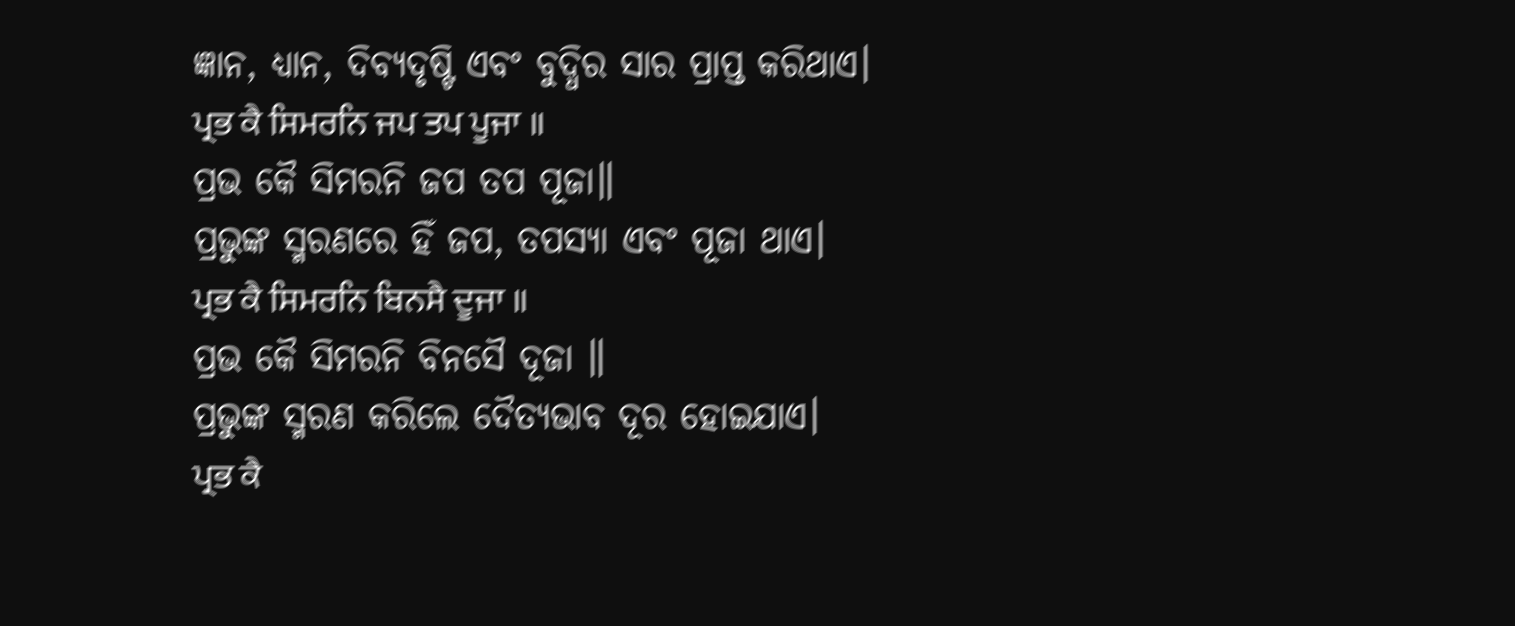ଜ୍ଞାନ, ଧ୍ୟାନ, ଦିବ୍ୟଦୃଷ୍ଟି ଏବଂ ବୁଦ୍ଧିର ସାର ପ୍ରାପ୍ତ କରିଥାଏ।
ਪ੍ਰਭ ਕੈ ਸਿਮਰਨਿ ਜਪ ਤਪ ਪੂਜਾ ॥
ପ୍ରଭ କୈ ସିମରନି ଜପ ତପ ପୂଜା॥
ପ୍ରଭୁଙ୍କ ସ୍ମରଣରେ ହିଁ ଜପ, ତପସ୍ୟା ଏବଂ ପୂଜା ଥାଏ।
ਪ੍ਰਭ ਕੈ ਸਿਮਰਨਿ ਬਿਨਸੈ ਦੂਜਾ ॥
ପ୍ରଭ କୈ ସିମରନି ବିନସୈ ଦୂଜା ॥
ପ୍ରଭୁଙ୍କ ସ୍ମରଣ କରିଲେ ଦୈତ୍ୟଭାବ ଦୂର ହୋଇଯାଏ।
ਪ੍ਰਭ ਕੈ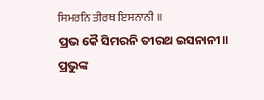ਸਿਮਰਨਿ ਤੀਰਥ ਇਸਨਾਨੀ ॥
ପ୍ରଭ କୈ ସିମରନି ତୀରଥ ଇସନାନୀ॥
ପ୍ରଭୁଙ୍କ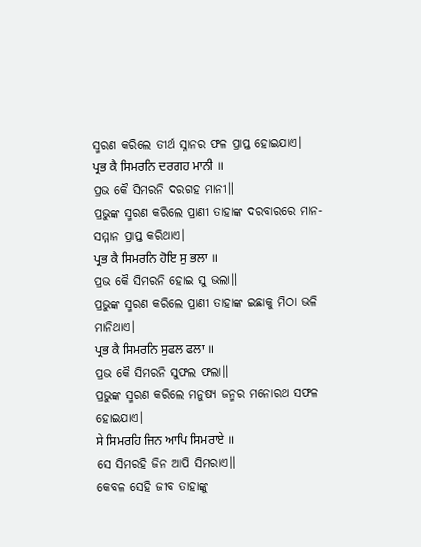ସ୍ମରଣ କରିଲେ ତୀର୍ଥ ସ୍ନାନର ଫଳ ପ୍ରାପ୍ତ ହୋଇଯାଏ।
ਪ੍ਰਭ ਕੈ ਸਿਮਰਨਿ ਦਰਗਹ ਮਾਨੀ ॥
ପ୍ରଭ କୈ ସିମରନି ଦରଗହ ମାନୀ॥
ପ୍ରଭୁଙ୍କ ସ୍ମରଣ କରିଲେ ପ୍ରାଣୀ ତାହାଙ୍କ ଦରବାରରେ ମାନ-ସମ୍ମାନ ପ୍ରାପ୍ତ କରିଥାଏ।
ਪ੍ਰਭ ਕੈ ਸਿਮਰਨਿ ਹੋਇ ਸੁ ਭਲਾ ॥
ପ୍ରଭ କୈ ସିମରନି ହୋଇ ସୁ ଭଲା॥
ପ୍ରଭୁଙ୍କ ସ୍ମରଣ କରିଲେ ପ୍ରାଣୀ ତାହାଙ୍କ ଇଛାକୁ ମିଠା ଭଳି ମାନିଥାଏ।
ਪ੍ਰਭ ਕੈ ਸਿਮਰਨਿ ਸੁਫਲ ਫਲਾ ॥
ପ୍ରଭ କୈ ସିମରନି ସୁଫଲ ଫଲା॥
ପ୍ରଭୁଙ୍କ ସ୍ମରଣ କରିଲେ ମନୁଷ୍ୟ ଜନ୍ମର ମନୋରଥ ସଫଳ ହୋଇଯାଏ।
ਸੇ ਸਿਮਰਹਿ ਜਿਨ ਆਪਿ ਸਿਮਰਾਏ ॥
ସେ ସିମରହି ଜିନ ଆପି ସିମରାଏ॥
କେବଳ ସେହି ଜୀବ ତାହାଙ୍କୁ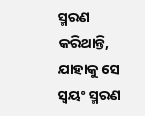ସ୍ମରଣ କରିଥାନ୍ତି, ଯାହାକୁ ସେ ସ୍ଵୟଂ ସ୍ମରଣ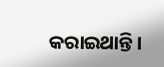କରାଇଥାନ୍ତି।